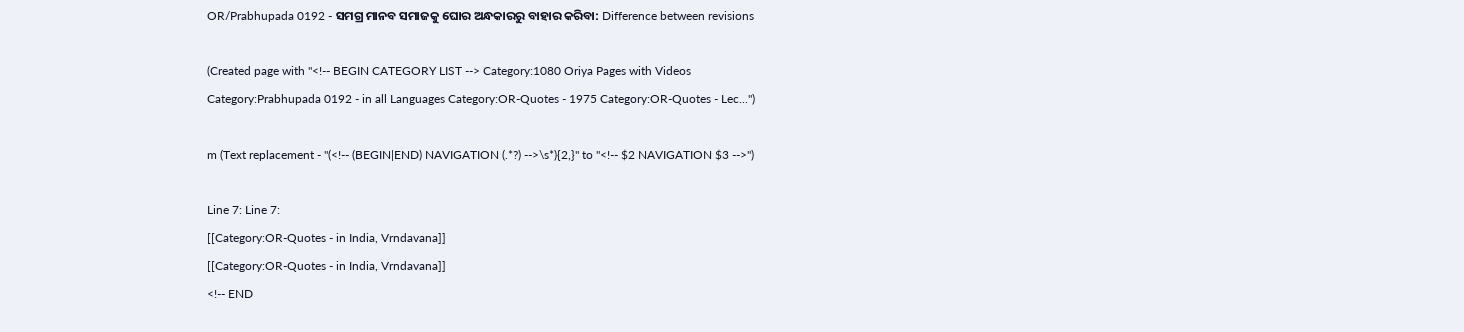OR/Prabhupada 0192 - ସମଗ୍ର ମାନବ ସମାଜକୁ ଘୋର ଅନ୍ଧକାରରୁ ବାହାର କରିବା: Difference between revisions

(Created page with "<!-- BEGIN CATEGORY LIST --> Category:1080 Oriya Pages with Videos Category:Prabhupada 0192 - in all Languages Category:OR-Quotes - 1975 Category:OR-Quotes - Lec...")

m (Text replacement - "(<!-- (BEGIN|END) NAVIGATION (.*?) -->\s*){2,}" to "<!-- $2 NAVIGATION $3 -->")

Line 7: Line 7:
[[Category:OR-Quotes - in India, Vrndavana]]
[[Category:OR-Quotes - in India, Vrndavana]]
<!-- END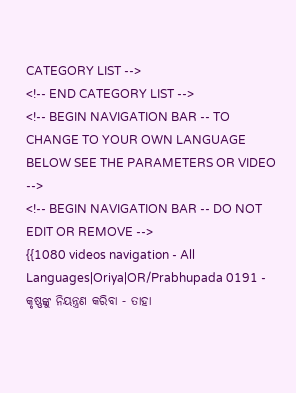CATEGORY LIST -->
<!-- END CATEGORY LIST -->
<!-- BEGIN NAVIGATION BAR -- TO CHANGE TO YOUR OWN LANGUAGE BELOW SEE THE PARAMETERS OR VIDEO -->
<!-- BEGIN NAVIGATION BAR -- DO NOT EDIT OR REMOVE -->
{{1080 videos navigation - All Languages|Oriya|OR/Prabhupada 0191 - କୃଷ୍ଣଙ୍କୁ ନିୟନ୍ତ୍ରଣ କରିବା - ତାହା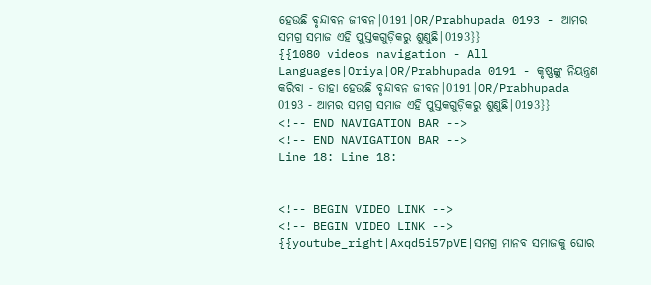ହେଉଛି ବୃନ୍ଦାବନ ଜୀବନ|0191|OR/Prabhupada 0193 - ଆମର ସମଗ୍ର ସମାଜ ଏହି ପୁସ୍ତକଗୁଡ଼ିକରୁ ଶୁଣୁଛି|0193}}
{{1080 videos navigation - All Languages|Oriya|OR/Prabhupada 0191 - କୃଷ୍ଣଙ୍କୁ ନିୟନ୍ତ୍ରଣ କରିବା - ତାହା ହେଉଛି ବୃନ୍ଦାବନ ଜୀବନ|0191|OR/Prabhupada 0193 - ଆମର ସମଗ୍ର ସମାଜ ଏହି ପୁସ୍ତକଗୁଡ଼ିକରୁ ଶୁଣୁଛି|0193}}
<!-- END NAVIGATION BAR -->
<!-- END NAVIGATION BAR -->
Line 18: Line 18:


<!-- BEGIN VIDEO LINK -->
<!-- BEGIN VIDEO LINK -->
{{youtube_right|Axqd5i57pVE|ସମଗ୍ର ମାନବ ସମାଜକୁ ଘୋର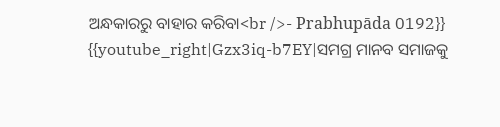ଅନ୍ଧକାରରୁ ବାହାର କରିବା<br />- Prabhupāda 0192}}
{{youtube_right|Gzx3iq-b7EY|ସମଗ୍ର ମାନବ ସମାଜକୁ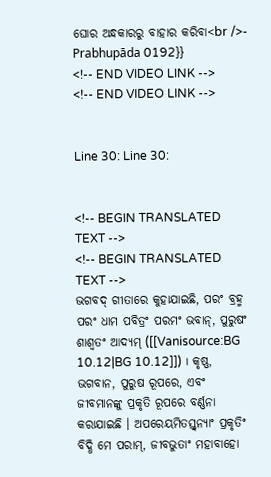ଘୋର ଅନ୍ଧକାରରୁ ବାହାର କରିବା<br />- Prabhupāda 0192}}
<!-- END VIDEO LINK -->
<!-- END VIDEO LINK -->


Line 30: Line 30:


<!-- BEGIN TRANSLATED TEXT -->
<!-- BEGIN TRANSLATED TEXT -->
ଭଗବଦ୍ ଗୀତାରେ କୁହାଯାଇଛି, ପରଂ ବ୍ରହ୍ମ ପରଂ ଧାମ ପବିତ୍ରଂ ପରମଂ ଭବାନ୍, ପୁରୁଷଂ ଶାଶ୍ଵତଂ ଆଦ୍ୟମ୍ ([[Vanisource:BG 10.12|BG 10.12]]) । କୃଷ୍ଣ, ଭଗବାନ, ପୁରୁଷ ରୂପରେ, ଏବଂ ଜୀବମାନଙ୍କୁ ପ୍ରକୃତି ରୂପରେ ବର୍ଣ୍ଣନା କରାଯାଇଛି । ଅପରେୟମିତସ୍ତ୍ଵନ୍ୟାଂ ପ୍ରକୃତିଂ ବିଦ୍ଧି ମେ ପରାମ୍, ଜୀବଭୁତାଂ ମହାବାହୋ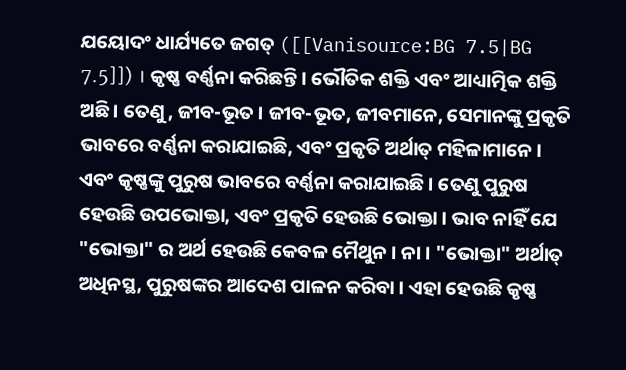ଯୟୋଦଂ ଧାର୍ଯ୍ୟତେ ଜଗତ୍ ([[Vanisource:BG 7.5|BG 7.5]]) । କୃଷ୍ଣ ବର୍ଣ୍ଣନା କରିଛନ୍ତି । ଭୌତିକ ଶକ୍ତି ଏବଂ ଆଧ୍ୟାତ୍ମିକ ଶକ୍ତି ଅଛି । ତେଣୁ, ଜୀବ-ଭୂତ । ଜୀବ-ଭୂତ, ଜୀବମାନେ, ସେମାନଙ୍କୁ ପ୍ରକୃତି ଭାବରେ ବର୍ଣ୍ଣନା କରାଯାଇଛି, ଏବଂ ପ୍ରକୃତି ଅର୍ଥାତ୍ ମହିଳାମାନେ । ଏବଂ କୃଷ୍ଣଙ୍କୁ ପୁରୁଷ ଭାବରେ ବର୍ଣ୍ଣନା କରାଯାଇଛି । ତେଣୁ ପୁରୁଷ ହେଉଛି ଉପଭୋକ୍ତା, ଏବଂ ପ୍ରକୃତି ହେଉଛି ଭୋକ୍ତା । ଭାବ ନାହିଁ ଯେ "ଭୋକ୍ତା" ର ଅର୍ଥ ହେଉଛି କେବଳ ମୈଥୁନ । ନା । "ଭୋକ୍ତା" ଅର୍ଥାତ୍ ଅଧିନସ୍ଥ, ପୁରୁଷଙ୍କର ଆଦେଶ ପାଳନ କରିବା । ଏହା ହେଉଛି କୃଷ୍ଣ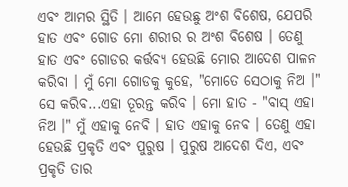ଏବଂ ଆମର ସ୍ଥିତି । ଆମେ ହେଉଛୁ ଅଂଶ ବିଶେଷ, ଯେପରି ହାତ ଏବଂ ଗୋଡ ମୋ ଶରୀର ର ଅଂଶ ବିଶେଷ । ତେଣୁ ହାତ ଏବଂ ଗୋଡର କର୍ତ୍ତବ୍ୟ ହେଉଛି ମୋର ଆଦେଶ ପାଳନ କରିବା । ମୁଁ ମୋ ଗୋଡକୁ କୁହେ, "ମୋତେ ସେଠାକୁ ନିଅ ।" ସେ କରିବ...ଏହା ତୂରନ୍ତ କରିବ । ମୋ ହାତ - "ବାସ୍ ଏହା ନିଅ ।" ମୁଁ ଏହାକୁ ନେବି । ହାତ ଏହାକୁ ନେବ । ତେଣୁ ଏହା ହେଉଛି ପ୍ରକୃତି ଏବଂ ପୁରୁଷ । ପୁରୁଷ ଆଦେଶ ଦିଏ, ଏବଂ ପ୍ରକୃତି ତାର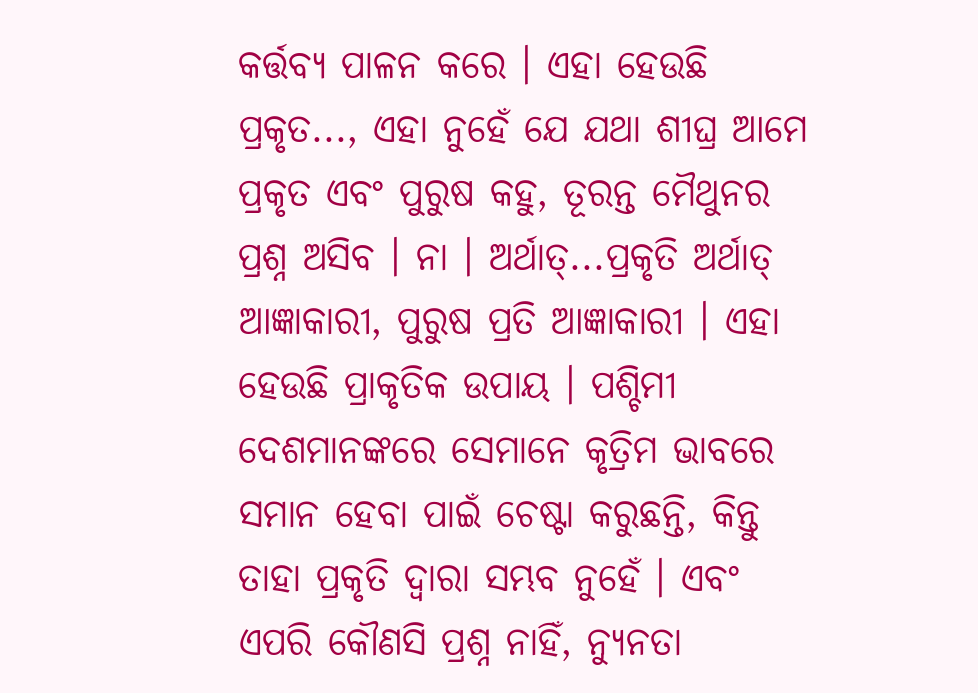କର୍ତ୍ତବ୍ୟ ପାଳନ କରେ । ଏହା ହେଉଛି ପ୍ରକୃତ..., ଏହା ନୁହେଁ ଯେ ଯଥା ଶୀଘ୍ର ଆମେ ପ୍ରକୃତ ଏବଂ ପୁରୁଷ କହୁ, ତୂରନ୍ତ ମୈଥୁନର ପ୍ରଶ୍ନ ଅସିବ । ନା । ଅର୍ଥାତ୍...ପ୍ରକୃତି ଅର୍ଥାତ୍ ଆଜ୍ଞାକାରୀ, ପୁରୁଷ ପ୍ରତି ଆଜ୍ଞାକାରୀ । ଏହା ହେଉଛି ପ୍ରାକୃତିକ ଉପାୟ । ପଶ୍ଚିମୀ ଦେଶମାନଙ୍କରେ ସେମାନେ କୃତ୍ରିମ ଭାବରେ ସମାନ ହେବା ପାଇଁ ଚେଷ୍ଟା କରୁଛନ୍ତି, କିନ୍ତୁ ତାହା ପ୍ରକୃତି ଦ୍ଵାରା ସମ୍ଭବ ନୁହେଁ । ଏବଂ ଏପରି କୌଣସି ପ୍ରଶ୍ନ ନାହିଁ, ନ୍ୟୁନତା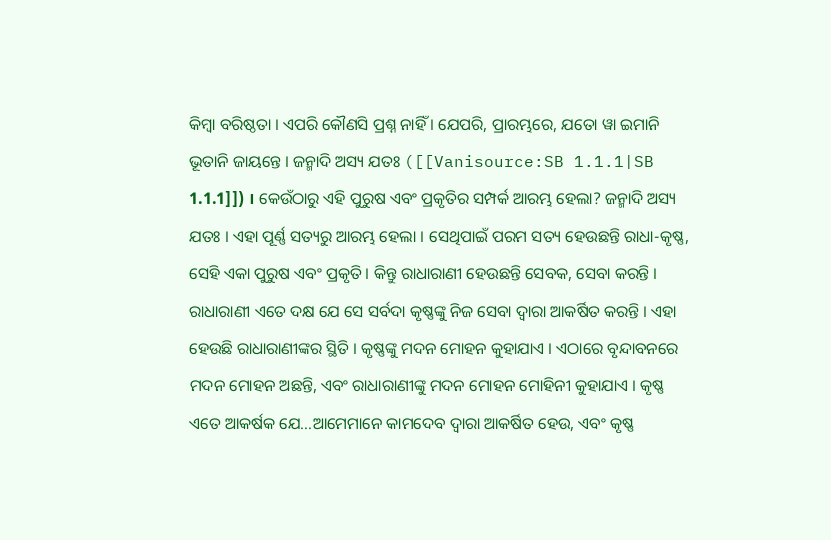କିମ୍ଵା ବରିଷ୍ଠତା । ଏପରି କୌଣସି ପ୍ରଶ୍ନ ନାହିଁ । ଯେପରି, ପ୍ରାରମ୍ଭରେ, ଯତୋ ୱା ଇମାନି ଭୂତାନି ଜାୟନ୍ତେ । ଜନ୍ମାଦି ଅସ୍ୟ ଯତଃ ([[Vanisource:SB 1.1.1|SB 1.1.1]]) । କେଉଁଠାରୁ ଏହି ପୁରୁଷ ଏବଂ ପ୍ରକୃତିର ସମ୍ପର୍କ ଆରମ୍ଭ ହେଲା? ଜନ୍ମାଦି ଅସ୍ୟ ଯତଃ । ଏହା ପୂର୍ଣ୍ଣ ସତ୍ୟରୁ ଆରମ୍ଭ ହେଲା । ସେଥିପାଇଁ ପରମ ସତ୍ୟ ହେଉଛନ୍ତି ରାଧା-କୃଷ୍ଣ, ସେହି ଏକା ପୁରୁଷ ଏବଂ ପ୍ରକୃତି । କିନ୍ତୁ ରାଧାରାଣୀ ହେଉଛନ୍ତି ସେବକ, ସେବା କରନ୍ତି । ରାଧାରାଣୀ ଏତେ ଦକ୍ଷ ଯେ ସେ ସର୍ବଦା କୃଷ୍ଣଙ୍କୁ ନିଜ ସେବା ଦ୍ଵାରା ଆକର୍ଷିତ କରନ୍ତି । ଏହା ହେଉଛି ରାଧାରାଣୀଙ୍କର ସ୍ଥିତି । କୃଷ୍ଣଙ୍କୁ ମଦନ ମୋହନ କୁହାଯାଏ । ଏଠାରେ ବୃନ୍ଦାବନରେ ମଦନ ମୋହନ ଅଛନ୍ତି, ଏବଂ ରାଧାରାଣୀଙ୍କୁ ମଦନ ମୋହନ ମୋହିନୀ କୁହାଯାଏ । କୃଷ୍ଣ ଏତେ ଆକର୍ଷକ ଯେ...ଆମେମାନେ କାମଦେବ ଦ୍ଵାରା ଆକର୍ଷିତ ହେଉ, ଏବଂ କୃଷ୍ଣ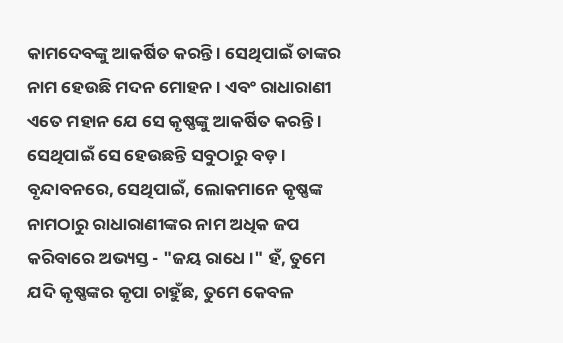କାମଦେବଙ୍କୁ ଆକର୍ଷିତ କରନ୍ତି । ସେଥିପାଇଁ ତାଙ୍କର ନାମ ହେଉଛି ମଦନ ମୋହନ । ଏବଂ ରାଧାରାଣୀ ଏତେ ମହାନ ଯେ ସେ କୃଷ୍ଣଙ୍କୁ ଆକର୍ଷିତ କରନ୍ତି । ସେଥିପାଇଁ ସେ ହେଉଛନ୍ତି ସବୁଠାରୁ ବଡ଼ । ବୃନ୍ଦାବନରେ, ସେଥିପାଇଁ, ଲୋକମାନେ କୃଷ୍ଣଙ୍କ ନାମଠାରୁ ରାଧାରାଣୀଙ୍କର ନାମ ଅଧିକ ଜପ କରିବାରେ ଅଭ୍ୟସ୍ତ - "ଜୟ ରାଧେ ।" ହଁ, ତୁମେ ଯଦି କୃଷ୍ଣଙ୍କର କୃପା ଚାହୁଁଛ, ତୁମେ କେବଳ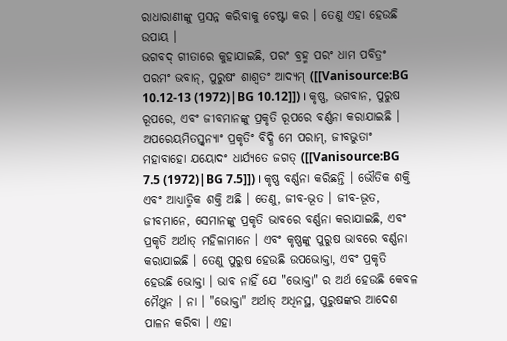ରାଧାରାଣୀଙ୍କୁ ପ୍ରସନ୍ନ କରିବାକୁ ଚେଷ୍ଟା କର । ତେଣୁ ଏହା ହେଉଛି ଉପାୟ ।
ଭଗବଦ୍ ଗୀତାରେ କୁହାଯାଇଛି, ପରଂ ବ୍ରହ୍ମ ପରଂ ଧାମ ପବିତ୍ରଂ ପରମଂ ଭବାନ୍, ପୁରୁଷଂ ଶାଶ୍ଵତଂ ଆଦ୍ୟମ୍ ([[Vanisource:BG 10.12-13 (1972)|BG 10.12]]) । କୃଷ୍ଣ, ଭଗବାନ, ପୁରୁଷ ରୂପରେ, ଏବଂ ଜୀବମାନଙ୍କୁ ପ୍ରକୃତି ରୂପରେ ବର୍ଣ୍ଣନା କରାଯାଇଛି । ଅପରେୟମିତସ୍ତ୍ଵନ୍ୟାଂ ପ୍ରକୃତିଂ ବିଦ୍ଧି ମେ ପରାମ୍, ଜୀବଭୁତାଂ ମହାବାହୋ ଯୟୋଦଂ ଧାର୍ଯ୍ୟତେ ଜଗତ୍ ([[Vanisource:BG 7.5 (1972)|BG 7.5]]) । କୃଷ୍ଣ ବର୍ଣ୍ଣନା କରିଛନ୍ତି । ଭୌତିକ ଶକ୍ତି ଏବଂ ଆଧ୍ୟାତ୍ମିକ ଶକ୍ତି ଅଛି । ତେଣୁ, ଜୀବ-ଭୂତ । ଜୀବ-ଭୂତ, ଜୀବମାନେ, ସେମାନଙ୍କୁ ପ୍ରକୃତି ଭାବରେ ବର୍ଣ୍ଣନା କରାଯାଇଛି, ଏବଂ ପ୍ରକୃତି ଅର୍ଥାତ୍ ମହିଳାମାନେ । ଏବଂ କୃଷ୍ଣଙ୍କୁ ପୁରୁଷ ଭାବରେ ବର୍ଣ୍ଣନା କରାଯାଇଛି । ତେଣୁ ପୁରୁଷ ହେଉଛି ଉପଭୋକ୍ତା, ଏବଂ ପ୍ରକୃତି ହେଉଛି ଭୋକ୍ତା । ଭାବ ନାହିଁ ଯେ "ଭୋକ୍ତା" ର ଅର୍ଥ ହେଉଛି କେବଳ ମୈଥୁନ । ନା । "ଭୋକ୍ତା" ଅର୍ଥାତ୍ ଅଧିନସ୍ଥ, ପୁରୁଷଙ୍କର ଆଦେଶ ପାଳନ କରିବା । ଏହା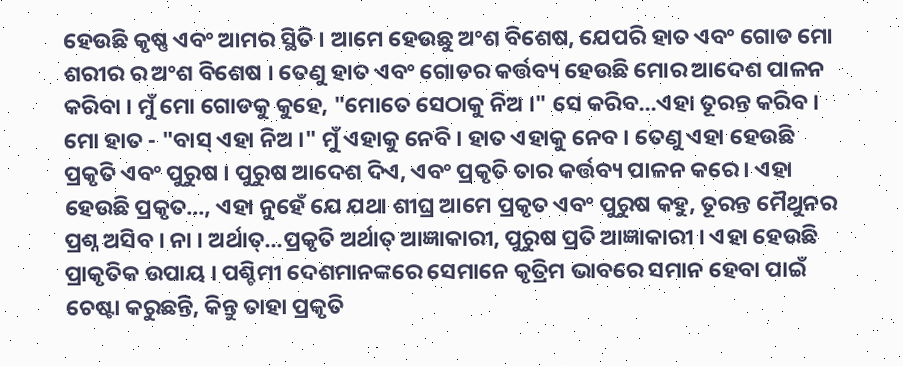ହେଉଛି କୃଷ୍ଣ ଏବଂ ଆମର ସ୍ଥିତି । ଆମେ ହେଉଛୁ ଅଂଶ ବିଶେଷ, ଯେପରି ହାତ ଏବଂ ଗୋଡ ମୋ ଶରୀର ର ଅଂଶ ବିଶେଷ । ତେଣୁ ହାତ ଏବଂ ଗୋଡର କର୍ତ୍ତବ୍ୟ ହେଉଛି ମୋର ଆଦେଶ ପାଳନ କରିବା । ମୁଁ ମୋ ଗୋଡକୁ କୁହେ, "ମୋତେ ସେଠାକୁ ନିଅ ।" ସେ କରିବ...ଏହା ତୂରନ୍ତ କରିବ । ମୋ ହାତ - "ବାସ୍ ଏହା ନିଅ ।" ମୁଁ ଏହାକୁ ନେବି । ହାତ ଏହାକୁ ନେବ । ତେଣୁ ଏହା ହେଉଛି ପ୍ରକୃତି ଏବଂ ପୁରୁଷ । ପୁରୁଷ ଆଦେଶ ଦିଏ, ଏବଂ ପ୍ରକୃତି ତାର କର୍ତ୍ତବ୍ୟ ପାଳନ କରେ । ଏହା ହେଉଛି ପ୍ରକୃତ..., ଏହା ନୁହେଁ ଯେ ଯଥା ଶୀଘ୍ର ଆମେ ପ୍ରକୃତ ଏବଂ ପୁରୁଷ କହୁ, ତୂରନ୍ତ ମୈଥୁନର ପ୍ରଶ୍ନ ଅସିବ । ନା । ଅର୍ଥାତ୍...ପ୍ରକୃତି ଅର୍ଥାତ୍ ଆଜ୍ଞାକାରୀ, ପୁରୁଷ ପ୍ରତି ଆଜ୍ଞାକାରୀ । ଏହା ହେଉଛି ପ୍ରାକୃତିକ ଉପାୟ । ପଶ୍ଚିମୀ ଦେଶମାନଙ୍କରେ ସେମାନେ କୃତ୍ରିମ ଭାବରେ ସମାନ ହେବା ପାଇଁ ଚେଷ୍ଟା କରୁଛନ୍ତି, କିନ୍ତୁ ତାହା ପ୍ରକୃତି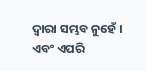ଦ୍ଵାରା ସମ୍ଭବ ନୁହେଁ । ଏବଂ ଏପରି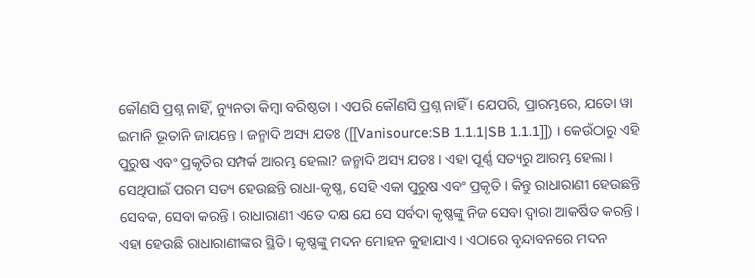କୌଣସି ପ୍ରଶ୍ନ ନାହିଁ, ନ୍ୟୁନତା କିମ୍ଵା ବରିଷ୍ଠତା । ଏପରି କୌଣସି ପ୍ରଶ୍ନ ନାହିଁ । ଯେପରି, ପ୍ରାରମ୍ଭରେ, ଯତୋ ୱା ଇମାନି ଭୂତାନି ଜାୟନ୍ତେ । ଜନ୍ମାଦି ଅସ୍ୟ ଯତଃ ([[Vanisource:SB 1.1.1|SB 1.1.1]]) । କେଉଁଠାରୁ ଏହି ପୁରୁଷ ଏବଂ ପ୍ରକୃତିର ସମ୍ପର୍କ ଆରମ୍ଭ ହେଲା? ଜନ୍ମାଦି ଅସ୍ୟ ଯତଃ । ଏହା ପୂର୍ଣ୍ଣ ସତ୍ୟରୁ ଆରମ୍ଭ ହେଲା । ସେଥିପାଇଁ ପରମ ସତ୍ୟ ହେଉଛନ୍ତି ରାଧା-କୃଷ୍ଣ, ସେହି ଏକା ପୁରୁଷ ଏବଂ ପ୍ରକୃତି । କିନ୍ତୁ ରାଧାରାଣୀ ହେଉଛନ୍ତି ସେବକ, ସେବା କରନ୍ତି । ରାଧାରାଣୀ ଏତେ ଦକ୍ଷ ଯେ ସେ ସର୍ବଦା କୃଷ୍ଣଙ୍କୁ ନିଜ ସେବା ଦ୍ଵାରା ଆକର୍ଷିତ କରନ୍ତି । ଏହା ହେଉଛି ରାଧାରାଣୀଙ୍କର ସ୍ଥିତି । କୃଷ୍ଣଙ୍କୁ ମଦନ ମୋହନ କୁହାଯାଏ । ଏଠାରେ ବୃନ୍ଦାବନରେ ମଦନ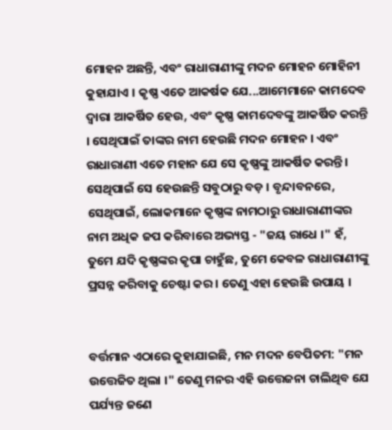ମୋହନ ଅଛନ୍ତି, ଏବଂ ରାଧାରାଣୀଙ୍କୁ ମଦନ ମୋହନ ମୋହିନୀ କୁହାଯାଏ । କୃଷ୍ଣ ଏତେ ଆକର୍ଷକ ଯେ...ଆମେମାନେ କାମଦେବ ଦ୍ଵାରା ଆକର୍ଷିତ ହେଉ, ଏବଂ କୃଷ୍ଣ କାମଦେବଙ୍କୁ ଆକର୍ଷିତ କରନ୍ତି । ସେଥିପାଇଁ ତାଙ୍କର ନାମ ହେଉଛି ମଦନ ମୋହନ । ଏବଂ ରାଧାରାଣୀ ଏତେ ମହାନ ଯେ ସେ କୃଷ୍ଣଙ୍କୁ ଆକର୍ଷିତ କରନ୍ତି । ସେଥିପାଇଁ ସେ ହେଉଛନ୍ତି ସବୁଠାରୁ ବଡ଼ । ବୃନ୍ଦାବନରେ, ସେଥିପାଇଁ, ଲୋକମାନେ କୃଷ୍ଣଙ୍କ ନାମଠାରୁ ରାଧାରାଣୀଙ୍କର ନାମ ଅଧିକ ଜପ କରିବାରେ ଅଭ୍ୟସ୍ତ - "ଜୟ ରାଧେ ।" ହଁ, ତୁମେ ଯଦି କୃଷ୍ଣଙ୍କର କୃପା ଚାହୁଁଛ, ତୁମେ କେବଳ ରାଧାରାଣୀଙ୍କୁ ପ୍ରସନ୍ନ କରିବାକୁ ଚେଷ୍ଟା କର । ତେଣୁ ଏହା ହେଉଛି ଉପାୟ ।


ବର୍ତ୍ତମାନ ଏଠାରେ କୁହାଯାଇଛି, ମନ ମଦନ ବେପିତମ: "ମନ ଉତ୍ତେଜିତ ଥିଲା ।" ତେଣୁ ମନର ଏହି ଉତ୍ତେଜନା ଚାଲିଥିବ ଯେ ପର୍ଯ୍ୟନ୍ତ ଜଣେ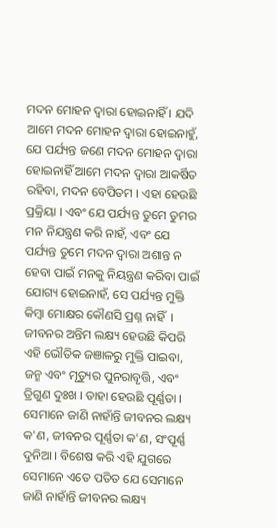ମଦନ ମୋହନ ଦ୍ଵାରା ହୋଇନାହିଁ । ଯଦି ଆମେ ମଦନ ମୋହନ ଦ୍ଵାରା ହୋଇନାହୁଁ, ଯେ ପର୍ଯ୍ୟନ୍ତ ଜଣେ ମଦନ ମୋହନ ଦ୍ଵାରା ହୋଇନାହିଁ ଆମେ ମଦନ ଦ୍ଵାରା ଆକର୍ଷିତ ରହିବା, ମଦନ ବେପିତମ । ଏହା ହେଉଛି ପ୍ରକ୍ରିୟା । ଏବଂ ଯେ ପର୍ଯ୍ୟନ୍ତ ତୁମେ ତୁମର ମନ ନିଯନ୍ତ୍ରଣ କରି ନାହଁ, ଏବଂ ଯେ ପର୍ଯ୍ୟନ୍ତ ତୁମେ ମଦନ ଦ୍ଵାରା ଅଶାନ୍ତ ନ ହେବା ପାଇଁ ମନକୁ ନିୟନ୍ତ୍ରଣ କରିବା ପାଇଁ ଯୋଗ୍ୟ ହୋଇନାହଁ, ସେ ପର୍ଯ୍ୟନ୍ତ ମୁକ୍ତି କିମ୍ଵା ମୋକ୍ଷର କୌଣସି ପ୍ରଶ୍ନ ନାହିଁ  । ଜୀବନର ଅନ୍ତିମ ଲକ୍ଷ୍ୟ ହେଉଛି କିପରି ଏହି ଭୌତିକ ଜଞାଳରୁ ମୁକ୍ତି ପାଇବା, ଜନ୍ମ ଏବଂ ମୃତ୍ୟୁର ପୁନରାବୃତ୍ତି, ଏବଂ ତ୍ରିଗୁଣ ଦୁଃଖ । ତାହା ହେଉଛି ପୂର୍ଣ୍ଣତା । ସେମାନେ ଜାଣି ନାହାଁନ୍ତି ଜୀବନର ଲକ୍ଷ୍ୟ କ'ଣ, ଜୀବନର ପୂର୍ଣ୍ଣତା କ'ଣ, ସଂପୂର୍ଣ୍ଣ ଦୁନିଆ । ବିଶେଷ କରି ଏହି ଯୁଗରେ ସେମାନେ ଏତେ ପତିତ ଯେ ସେମାନେ ଜାଣି ନାହାଁନ୍ତି ଜୀବନର ଲକ୍ଷ୍ୟ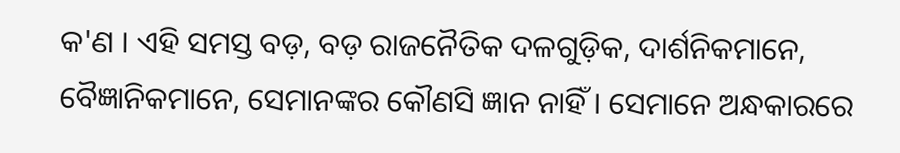କ'ଣ । ଏହି ସମସ୍ତ ବଡ଼, ବଡ଼ ରାଜନୈତିକ ଦଳଗୁଡ଼ିକ, ଦାର୍ଶନିକମାନେ, ବୈଜ୍ଞାନିକମାନେ, ସେମାନଙ୍କର କୌଣସି ଜ୍ଞାନ ନାହିଁ । ସେମାନେ ଅନ୍ଧକାରରେ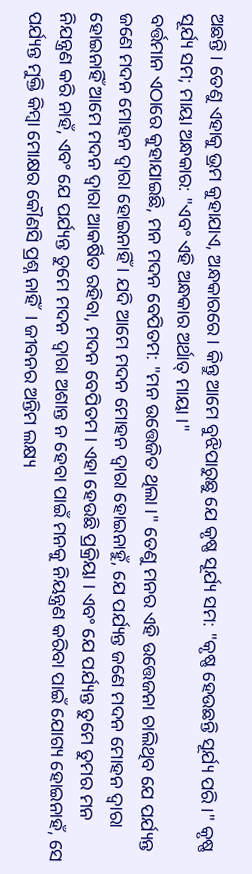ଅଛନ୍ତି । ତେଣୁ ଏହାକୁ ଭ୍ରମ କୁହାଯାଏ, ଅନ୍ଧକାରରେ । କିନ୍ତୁ ଆମେ ବୁଝିପାରୁଛୁ ଯେ କୃଷ୍ଣ ସୂର୍ଯ୍ୟ ସମ: "କୃଷ୍ଣ ହେଉଛନ୍ତି ସୂର୍ଯ୍ୟ ପରି ।" କୃଷ୍ଣ ସୂର୍ଯ୍ୟ ସମ; ମାୟା ଅନ୍ଧକାର: "ଏବଂ ଏହି ଅନ୍ଧକାର ଅର୍ଥାତ୍ ମାୟା ।"
ବର୍ତ୍ତମାନ ଏଠାରେ କୁହାଯାଇଛି, ମନ ମଦନ ବେପିତମ: "ମନ ଉତ୍ତେଜିତ ଥିଲା ।" ତେଣୁ ମନର ଏହି ଉତ୍ତେଜନା ଚାଲିଥିବ ଯେ ପର୍ଯ୍ୟନ୍ତ ଜଣେ ମଦନ ମୋହନ ଦ୍ଵାରା ହୋଇନାହିଁ । ଯଦି ଆମେ ମଦନ ମୋହନ ଦ୍ଵାରା ହୋଇନାହୁଁ, ଯେ ପର୍ଯ୍ୟନ୍ତ ଜଣେ ମଦନ ମୋହନ ଦ୍ଵାରା ହୋଇନାହିଁ ଆମେ ମଦନ ଦ୍ଵାରା ଆକର୍ଷିତ ରହିବା, ମଦନ ବେପିତମ । ଏହା ହେଉଛି ପ୍ରକ୍ରିୟା । ଏବଂ ଯେ ପର୍ଯ୍ୟନ୍ତ ତୁମେ ତୁମର ମନ ନିଯନ୍ତ୍ରଣ କରି ନାହଁ, ଏବଂ ଯେ ପର୍ଯ୍ୟନ୍ତ ତୁମେ ମଦନ ଦ୍ଵାରା ଅଶାନ୍ତ ନ ହେବା ପାଇଁ ମନକୁ ନିୟନ୍ତ୍ରଣ କରିବା ପାଇଁ ଯୋଗ୍ୟ ହୋଇନାହଁ, ସେ ପର୍ଯ୍ୟନ୍ତ ମୁକ୍ତି କିମ୍ଵା ମୋକ୍ଷର କୌଣସି ପ୍ରଶ୍ନ ନାହିଁ  । ଜୀବନର ଅନ୍ତିମ ଲକ୍ଷ୍ୟ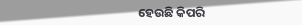ହେଉଛି କିପରି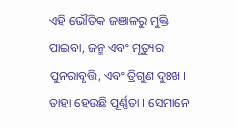ଏହି ଭୌତିକ ଜଞାଳରୁ ମୁକ୍ତି ପାଇବା, ଜନ୍ମ ଏବଂ ମୃତ୍ୟୁର ପୁନରାବୃତ୍ତି, ଏବଂ ତ୍ରିଗୁଣ ଦୁଃଖ । ତାହା ହେଉଛି ପୂର୍ଣ୍ଣତା । ସେମାନେ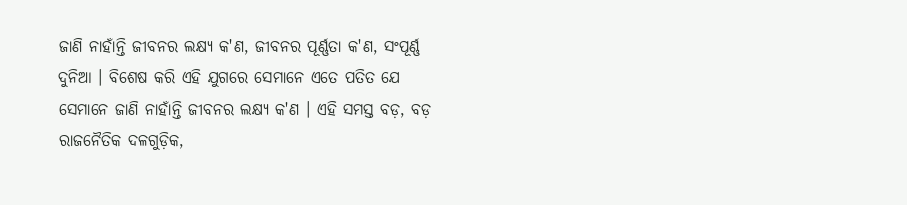ଜାଣି ନାହାଁନ୍ତି ଜୀବନର ଲକ୍ଷ୍ୟ କ'ଣ, ଜୀବନର ପୂର୍ଣ୍ଣତା କ'ଣ, ସଂପୂର୍ଣ୍ଣ ଦୁନିଆ । ବିଶେଷ କରି ଏହି ଯୁଗରେ ସେମାନେ ଏତେ ପତିତ ଯେ ସେମାନେ ଜାଣି ନାହାଁନ୍ତି ଜୀବନର ଲକ୍ଷ୍ୟ କ'ଣ । ଏହି ସମସ୍ତ ବଡ଼, ବଡ଼ ରାଜନୈତିକ ଦଳଗୁଡ଼ିକ,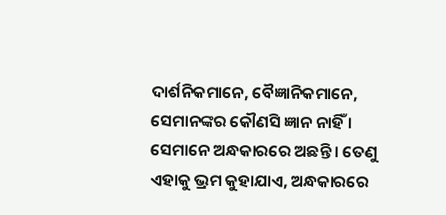ଦାର୍ଶନିକମାନେ, ବୈଜ୍ଞାନିକମାନେ, ସେମାନଙ୍କର କୌଣସି ଜ୍ଞାନ ନାହିଁ । ସେମାନେ ଅନ୍ଧକାରରେ ଅଛନ୍ତି । ତେଣୁ ଏହାକୁ ଭ୍ରମ କୁହାଯାଏ, ଅନ୍ଧକାରରେ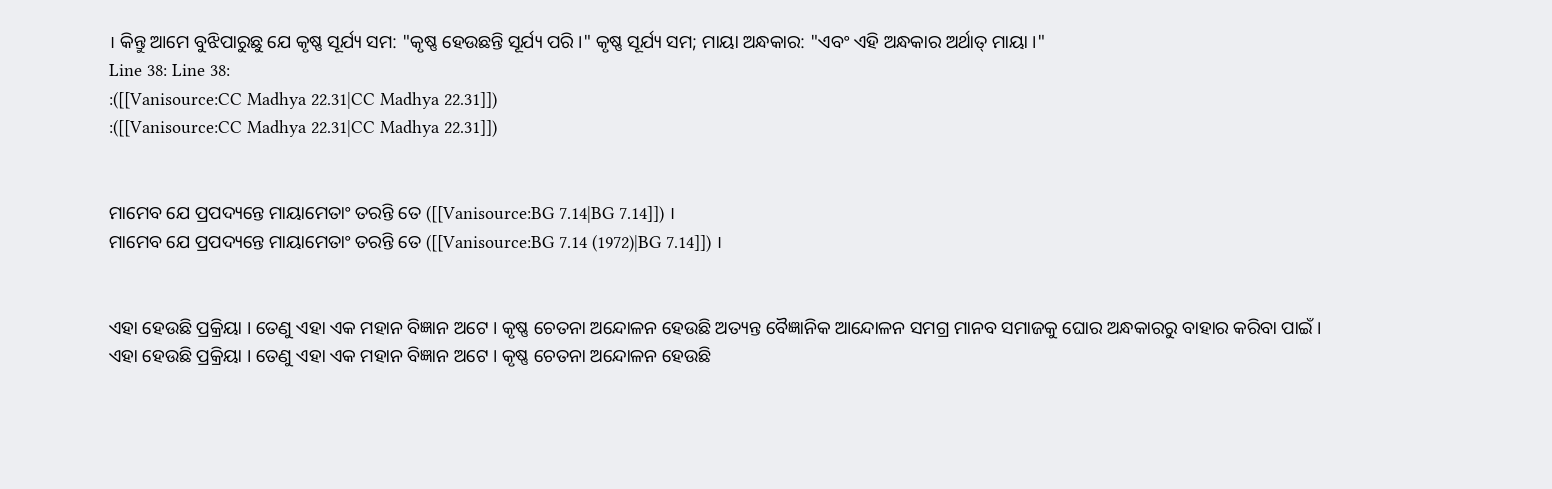। କିନ୍ତୁ ଆମେ ବୁଝିପାରୁଛୁ ଯେ କୃଷ୍ଣ ସୂର୍ଯ୍ୟ ସମ: "କୃଷ୍ଣ ହେଉଛନ୍ତି ସୂର୍ଯ୍ୟ ପରି ।" କୃଷ୍ଣ ସୂର୍ଯ୍ୟ ସମ; ମାୟା ଅନ୍ଧକାର: "ଏବଂ ଏହି ଅନ୍ଧକାର ଅର୍ଥାତ୍ ମାୟା ।"
Line 38: Line 38:
:([[Vanisource:CC Madhya 22.31|CC Madhya 22.31]])
:([[Vanisource:CC Madhya 22.31|CC Madhya 22.31]])


ମାମେବ ଯେ ପ୍ରପଦ୍ୟନ୍ତେ ମାୟାମେତାଂ ତରନ୍ତି ତେ ([[Vanisource:BG 7.14|BG 7.14]]) ।
ମାମେବ ଯେ ପ୍ରପଦ୍ୟନ୍ତେ ମାୟାମେତାଂ ତରନ୍ତି ତେ ([[Vanisource:BG 7.14 (1972)|BG 7.14]]) ।


ଏହା ହେଉଛି ପ୍ରକ୍ରିୟା । ତେଣୁ ଏହା ଏକ ମହାନ ବିଜ୍ଞାନ ଅଟେ । କୃଷ୍ଣ ଚେତନା ଅନ୍ଦୋଳନ ହେଉଛି ଅତ୍ୟନ୍ତ ବୈଜ୍ଞାନିକ ଆନ୍ଦୋଳନ ସମଗ୍ର ମାନବ ସମାଜକୁ ଘୋର ଅନ୍ଧକାରରୁ ବାହାର କରିବା ପାଇଁ ।
ଏହା ହେଉଛି ପ୍ରକ୍ରିୟା । ତେଣୁ ଏହା ଏକ ମହାନ ବିଜ୍ଞାନ ଅଟେ । କୃଷ୍ଣ ଚେତନା ଅନ୍ଦୋଳନ ହେଉଛି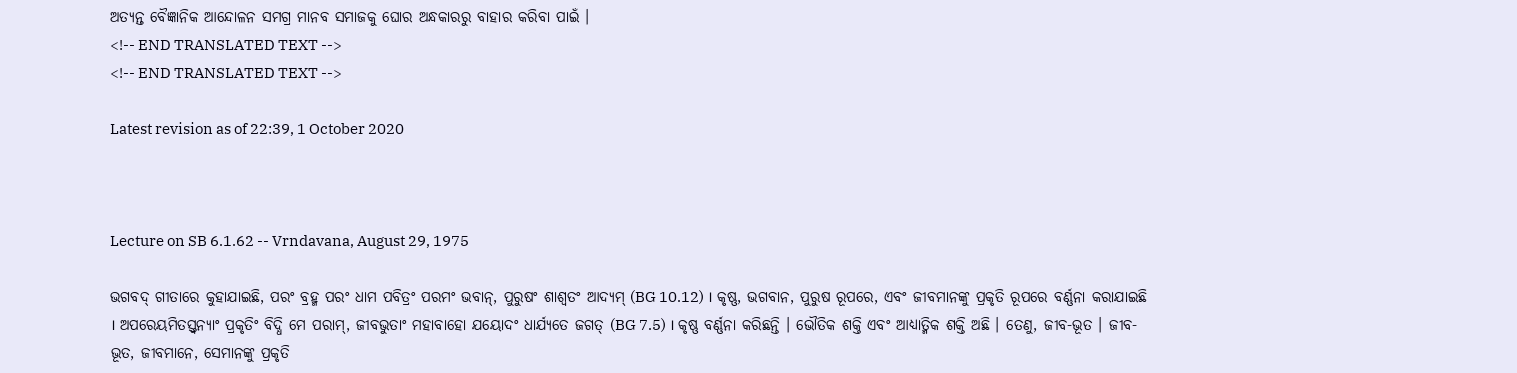ଅତ୍ୟନ୍ତ ବୈଜ୍ଞାନିକ ଆନ୍ଦୋଳନ ସମଗ୍ର ମାନବ ସମାଜକୁ ଘୋର ଅନ୍ଧକାରରୁ ବାହାର କରିବା ପାଇଁ ।
<!-- END TRANSLATED TEXT -->
<!-- END TRANSLATED TEXT -->

Latest revision as of 22:39, 1 October 2020



Lecture on SB 6.1.62 -- Vrndavana, August 29, 1975

ଭଗବଦ୍ ଗୀତାରେ କୁହାଯାଇଛି, ପରଂ ବ୍ରହ୍ମ ପରଂ ଧାମ ପବିତ୍ରଂ ପରମଂ ଭବାନ୍, ପୁରୁଷଂ ଶାଶ୍ଵତଂ ଆଦ୍ୟମ୍ (BG 10.12) । କୃଷ୍ଣ, ଭଗବାନ, ପୁରୁଷ ରୂପରେ, ଏବଂ ଜୀବମାନଙ୍କୁ ପ୍ରକୃତି ରୂପରେ ବର୍ଣ୍ଣନା କରାଯାଇଛି । ଅପରେୟମିତସ୍ତ୍ଵନ୍ୟାଂ ପ୍ରକୃତିଂ ବିଦ୍ଧି ମେ ପରାମ୍, ଜୀବଭୁତାଂ ମହାବାହୋ ଯୟୋଦଂ ଧାର୍ଯ୍ୟତେ ଜଗତ୍ (BG 7.5) । କୃଷ୍ଣ ବର୍ଣ୍ଣନା କରିଛନ୍ତି । ଭୌତିକ ଶକ୍ତି ଏବଂ ଆଧ୍ୟାତ୍ମିକ ଶକ୍ତି ଅଛି । ତେଣୁ, ଜୀବ-ଭୂତ । ଜୀବ-ଭୂତ, ଜୀବମାନେ, ସେମାନଙ୍କୁ ପ୍ରକୃତି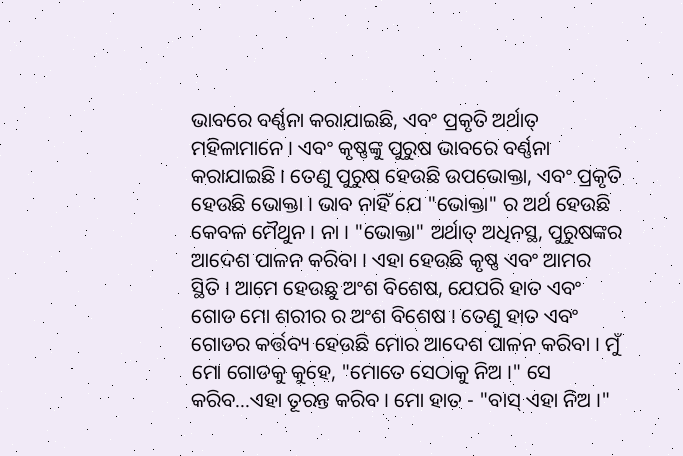ଭାବରେ ବର୍ଣ୍ଣନା କରାଯାଇଛି, ଏବଂ ପ୍ରକୃତି ଅର୍ଥାତ୍ ମହିଳାମାନେ । ଏବଂ କୃଷ୍ଣଙ୍କୁ ପୁରୁଷ ଭାବରେ ବର୍ଣ୍ଣନା କରାଯାଇଛି । ତେଣୁ ପୁରୁଷ ହେଉଛି ଉପଭୋକ୍ତା, ଏବଂ ପ୍ରକୃତି ହେଉଛି ଭୋକ୍ତା । ଭାବ ନାହିଁ ଯେ "ଭୋକ୍ତା" ର ଅର୍ଥ ହେଉଛି କେବଳ ମୈଥୁନ । ନା । "ଭୋକ୍ତା" ଅର୍ଥାତ୍ ଅଧିନସ୍ଥ, ପୁରୁଷଙ୍କର ଆଦେଶ ପାଳନ କରିବା । ଏହା ହେଉଛି କୃଷ୍ଣ ଏବଂ ଆମର ସ୍ଥିତି । ଆମେ ହେଉଛୁ ଅଂଶ ବିଶେଷ, ଯେପରି ହାତ ଏବଂ ଗୋଡ ମୋ ଶରୀର ର ଅଂଶ ବିଶେଷ । ତେଣୁ ହାତ ଏବଂ ଗୋଡର କର୍ତ୍ତବ୍ୟ ହେଉଛି ମୋର ଆଦେଶ ପାଳନ କରିବା । ମୁଁ ମୋ ଗୋଡକୁ କୁହେ, "ମୋତେ ସେଠାକୁ ନିଅ ।" ସେ କରିବ...ଏହା ତୂରନ୍ତ କରିବ । ମୋ ହାତ - "ବାସ୍ ଏହା ନିଅ ।"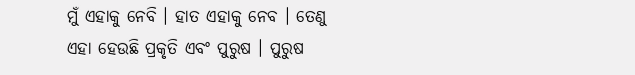ମୁଁ ଏହାକୁ ନେବି । ହାତ ଏହାକୁ ନେବ । ତେଣୁ ଏହା ହେଉଛି ପ୍ରକୃତି ଏବଂ ପୁରୁଷ । ପୁରୁଷ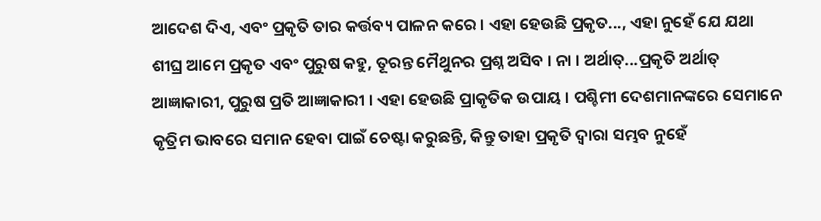ଆଦେଶ ଦିଏ, ଏବଂ ପ୍ରକୃତି ତାର କର୍ତ୍ତବ୍ୟ ପାଳନ କରେ । ଏହା ହେଉଛି ପ୍ରକୃତ..., ଏହା ନୁହେଁ ଯେ ଯଥା ଶୀଘ୍ର ଆମେ ପ୍ରକୃତ ଏବଂ ପୁରୁଷ କହୁ, ତୂରନ୍ତ ମୈଥୁନର ପ୍ରଶ୍ନ ଅସିବ । ନା । ଅର୍ଥାତ୍...ପ୍ରକୃତି ଅର୍ଥାତ୍ ଆଜ୍ଞାକାରୀ, ପୁରୁଷ ପ୍ରତି ଆଜ୍ଞାକାରୀ । ଏହା ହେଉଛି ପ୍ରାକୃତିକ ଉପାୟ । ପଶ୍ଚିମୀ ଦେଶମାନଙ୍କରେ ସେମାନେ କୃତ୍ରିମ ଭାବରେ ସମାନ ହେବା ପାଇଁ ଚେଷ୍ଟା କରୁଛନ୍ତି, କିନ୍ତୁ ତାହା ପ୍ରକୃତି ଦ୍ଵାରା ସମ୍ଭବ ନୁହେଁ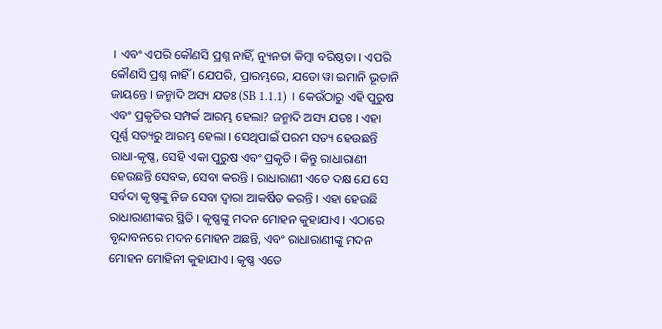। ଏବଂ ଏପରି କୌଣସି ପ୍ରଶ୍ନ ନାହିଁ, ନ୍ୟୁନତା କିମ୍ଵା ବରିଷ୍ଠତା । ଏପରି କୌଣସି ପ୍ରଶ୍ନ ନାହିଁ । ଯେପରି, ପ୍ରାରମ୍ଭରେ, ଯତୋ ୱା ଇମାନି ଭୂତାନି ଜାୟନ୍ତେ । ଜନ୍ମାଦି ଅସ୍ୟ ଯତଃ (SB 1.1.1) । କେଉଁଠାରୁ ଏହି ପୁରୁଷ ଏବଂ ପ୍ରକୃତିର ସମ୍ପର୍କ ଆରମ୍ଭ ହେଲା? ଜନ୍ମାଦି ଅସ୍ୟ ଯତଃ । ଏହା ପୂର୍ଣ୍ଣ ସତ୍ୟରୁ ଆରମ୍ଭ ହେଲା । ସେଥିପାଇଁ ପରମ ସତ୍ୟ ହେଉଛନ୍ତି ରାଧା-କୃଷ୍ଣ, ସେହି ଏକା ପୁରୁଷ ଏବଂ ପ୍ରକୃତି । କିନ୍ତୁ ରାଧାରାଣୀ ହେଉଛନ୍ତି ସେବକ, ସେବା କରନ୍ତି । ରାଧାରାଣୀ ଏତେ ଦକ୍ଷ ଯେ ସେ ସର୍ବଦା କୃଷ୍ଣଙ୍କୁ ନିଜ ସେବା ଦ୍ଵାରା ଆକର୍ଷିତ କରନ୍ତି । ଏହା ହେଉଛି ରାଧାରାଣୀଙ୍କର ସ୍ଥିତି । କୃଷ୍ଣଙ୍କୁ ମଦନ ମୋହନ କୁହାଯାଏ । ଏଠାରେ ବୃନ୍ଦାବନରେ ମଦନ ମୋହନ ଅଛନ୍ତି, ଏବଂ ରାଧାରାଣୀଙ୍କୁ ମଦନ ମୋହନ ମୋହିନୀ କୁହାଯାଏ । କୃଷ୍ଣ ଏତେ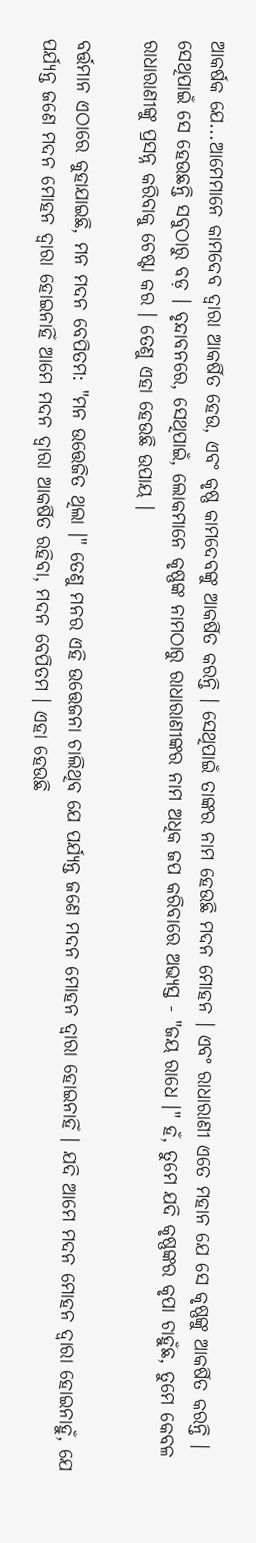ଆକର୍ଷକ ଯେ...ଆମେମାନେ କାମଦେବ ଦ୍ଵାରା ଆକର୍ଷିତ ହେଉ, ଏବଂ କୃଷ୍ଣ କାମଦେବଙ୍କୁ ଆକର୍ଷିତ କରନ୍ତି । ସେଥିପାଇଁ ତାଙ୍କର ନାମ ହେଉଛି ମଦନ ମୋହନ । ଏବଂ ରାଧାରାଣୀ ଏତେ ମହାନ ଯେ ସେ କୃଷ୍ଣଙ୍କୁ ଆକର୍ଷିତ କରନ୍ତି । ସେଥିପାଇଁ ସେ ହେଉଛନ୍ତି ସବୁଠାରୁ ବଡ଼ । ବୃନ୍ଦାବନରେ, ସେଥିପାଇଁ, ଲୋକମାନେ କୃଷ୍ଣଙ୍କ ନାମଠାରୁ ରାଧାରାଣୀଙ୍କର ନାମ ଅଧିକ ଜପ କରିବାରେ ଅଭ୍ୟସ୍ତ - "ଜୟ ରାଧେ ।" ହଁ, ତୁମେ ଯଦି କୃଷ୍ଣଙ୍କର କୃପା ଚାହୁଁଛ, ତୁମେ କେବଳ ରାଧାରାଣୀଙ୍କୁ ପ୍ରସନ୍ନ କରିବାକୁ ଚେଷ୍ଟା କର । ତେଣୁ ଏହା ହେଉଛି ଉପାୟ ।

ବର୍ତ୍ତମାନ ଏଠାରେ କୁହାଯାଇଛି, ମନ ମଦନ ବେପିତମ: "ମନ ଉତ୍ତେଜିତ ଥିଲା ।" ତେଣୁ ମନର ଏହି ଉତ୍ତେଜନା ଚାଲିଥିବ ଯେ ପର୍ଯ୍ୟନ୍ତ ଜଣେ ମଦନ ମୋହନ ଦ୍ଵାରା ହୋଇନାହିଁ । ଯଦି ଆମେ ମଦନ ମୋହନ ଦ୍ଵାରା ହୋଇନାହୁଁ, ଯେ ପର୍ଯ୍ୟନ୍ତ ଜଣେ ମଦନ ମୋହନ ଦ୍ଵାରା ହୋଇନାହିଁ ଆମେ ମଦନ ଦ୍ଵାରା ଆକର୍ଷିତ ରହିବା, ମଦନ ବେପିତମ । ଏହା ହେଉଛି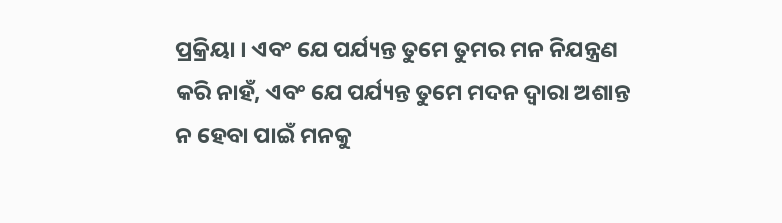ପ୍ରକ୍ରିୟା । ଏବଂ ଯେ ପର୍ଯ୍ୟନ୍ତ ତୁମେ ତୁମର ମନ ନିଯନ୍ତ୍ରଣ କରି ନାହଁ, ଏବଂ ଯେ ପର୍ଯ୍ୟନ୍ତ ତୁମେ ମଦନ ଦ୍ଵାରା ଅଶାନ୍ତ ନ ହେବା ପାଇଁ ମନକୁ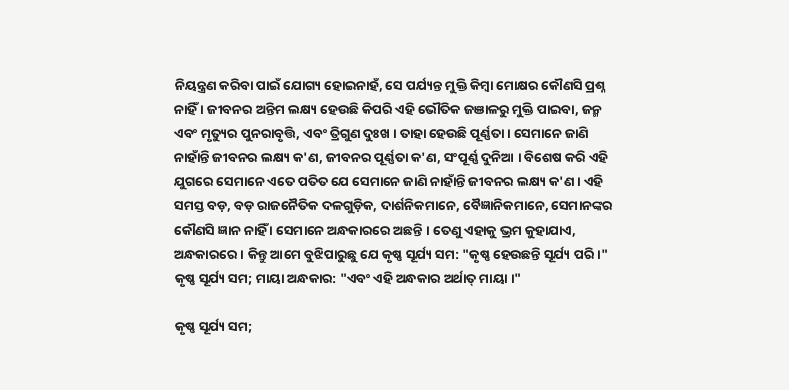ନିୟନ୍ତ୍ରଣ କରିବା ପାଇଁ ଯୋଗ୍ୟ ହୋଇନାହଁ, ସେ ପର୍ଯ୍ୟନ୍ତ ମୁକ୍ତି କିମ୍ଵା ମୋକ୍ଷର କୌଣସି ପ୍ରଶ୍ନ ନାହିଁ । ଜୀବନର ଅନ୍ତିମ ଲକ୍ଷ୍ୟ ହେଉଛି କିପରି ଏହି ଭୌତିକ ଜଞାଳରୁ ମୁକ୍ତି ପାଇବା, ଜନ୍ମ ଏବଂ ମୃତ୍ୟୁର ପୁନରାବୃତ୍ତି, ଏବଂ ତ୍ରିଗୁଣ ଦୁଃଖ । ତାହା ହେଉଛି ପୂର୍ଣ୍ଣତା । ସେମାନେ ଜାଣି ନାହାଁନ୍ତି ଜୀବନର ଲକ୍ଷ୍ୟ କ'ଣ, ଜୀବନର ପୂର୍ଣ୍ଣତା କ'ଣ, ସଂପୂର୍ଣ୍ଣ ଦୁନିଆ । ବିଶେଷ କରି ଏହି ଯୁଗରେ ସେମାନେ ଏତେ ପତିତ ଯେ ସେମାନେ ଜାଣି ନାହାଁନ୍ତି ଜୀବନର ଲକ୍ଷ୍ୟ କ'ଣ । ଏହି ସମସ୍ତ ବଡ଼, ବଡ଼ ରାଜନୈତିକ ଦଳଗୁଡ଼ିକ, ଦାର୍ଶନିକମାନେ, ବୈଜ୍ଞାନିକମାନେ, ସେମାନଙ୍କର କୌଣସି ଜ୍ଞାନ ନାହିଁ । ସେମାନେ ଅନ୍ଧକାରରେ ଅଛନ୍ତି । ତେଣୁ ଏହାକୁ ଭ୍ରମ କୁହାଯାଏ, ଅନ୍ଧକାରରେ । କିନ୍ତୁ ଆମେ ବୁଝିପାରୁଛୁ ଯେ କୃଷ୍ଣ ସୂର୍ଯ୍ୟ ସମ: "କୃଷ୍ଣ ହେଉଛନ୍ତି ସୂର୍ଯ୍ୟ ପରି ।" କୃଷ୍ଣ ସୂର୍ଯ୍ୟ ସମ; ମାୟା ଅନ୍ଧକାର: "ଏବଂ ଏହି ଅନ୍ଧକାର ଅର୍ଥାତ୍ ମାୟା ।"

କୃଷ୍ଣ ସୂର୍ଯ୍ୟ ସମ;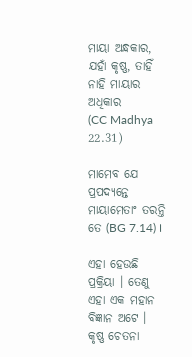ମାୟା ଅନ୍ଧକାର,
ଯହାଁ କୃଷ୍ଣ, ତାହିଁ ନାହି ମାୟାର ଅଧିକାର
(CC Madhya 22.31)

ମାମେବ ଯେ ପ୍ରପଦ୍ୟନ୍ତେ ମାୟାମେତାଂ ତରନ୍ତି ତେ (BG 7.14) ।

ଏହା ହେଉଛି ପ୍ରକ୍ରିୟା । ତେଣୁ ଏହା ଏକ ମହାନ ବିଜ୍ଞାନ ଅଟେ । କୃଷ୍ଣ ଚେତନା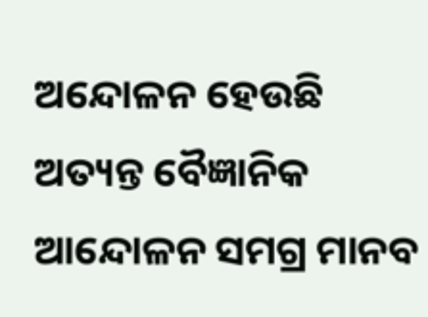ଅନ୍ଦୋଳନ ହେଉଛି ଅତ୍ୟନ୍ତ ବୈଜ୍ଞାନିକ ଆନ୍ଦୋଳନ ସମଗ୍ର ମାନବ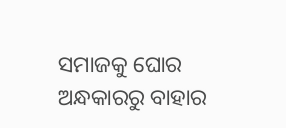ସମାଜକୁ ଘୋର ଅନ୍ଧକାରରୁ ବାହାର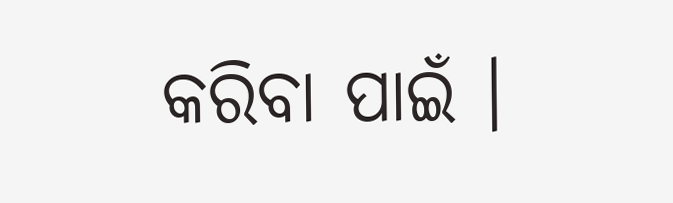କରିବା ପାଇଁ ।